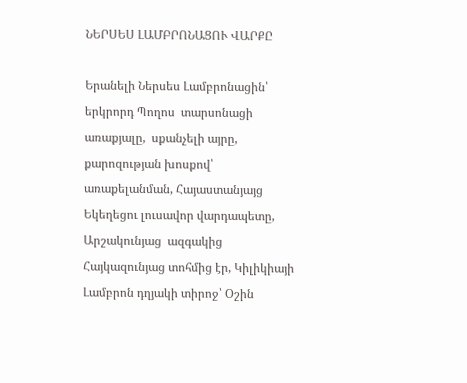ՆԵՐՍԵՍ ԼԱՄԲՐՈՆԱՑՈՒ ՎԱՐՔԸ

Երանելի Ներսես Լամբրոնացին՝ երկրորդ Պողոս  տարսոնացի  առաքյալը,  սքանչելի այրը, քարոզության խոսքով՝ առաքելանման, Հայաստանյայց Եկեղեցու լուսավոր վարդապետը, Արշակունյաց  ազգակից Հայկազունյաց տոհմից էր, Կիլիկիայի Լամբրոն դղյակի տիրոջ՝ Օշին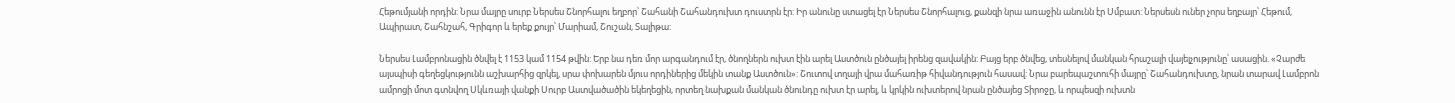Հեթումյանի որդին: Նրա մայրը սուրբ Ներսես Շնորհալու եղբոր՝ Շահանի Շահանդուխտ դուստրն էր: Իր անունը ստացել էր Ներսես Շնորհալուց, քանզի նրա առաջին անունն էր Սմբատ: Ներսեսն ուներ չորս եղբայր՝ Հեթում, Ապիրատ, Շահնշահ, Գրիգոր և երեք քույր՝ Մարիամ, Շուշան, Տալիթա:

Ներսես Լամբրոնացին ծնվել է 1153 կամ 1154 թվին: Երբ նա դեռ մոր արգանդում էր, ծնողներն ուխտ էին արել Աստծուն ընծայել իրենց զավակին: Բայց երբ ծնվեց, տեսնելով մանկան հրաշալի վայելչությունը՝ ասացին. «Չարժե այսպիսի գեղեցկությունն աշխարհից զրկել, սրա փոխարեն մյուս որդիներից մեկին տանք Աստծուն»: Շուտով տղայի վրա մահառիթ հիվանդություն հասավ: Նրա բարեպաշտուհի մայրը՝ Շահանդուխտը, նրան տարավ Լամբրոն ամրոցի մոտ գտնվող Սկևռայի վանքի Սուրբ Աստվածածին եկեղեցին, որտեղ նախքան մանկան ծնունդը ուխտ էր արել, և կրկին ուխտերով նրան ընծայեց Տիրոջը, և որպեսզի ուխտն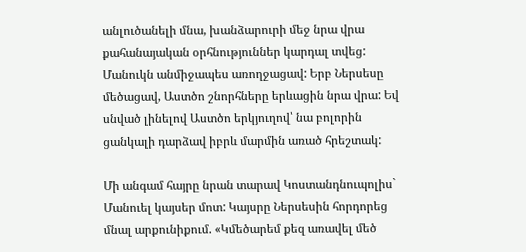անլուծանելի մնա, խանձարուրի մեջ նրա վրա քահանայական օրհնություններ կարդալ տվեց: Մանուկն անմիջապես առողջացավ: Երբ Ներսեսը մեծացավ, Աստծո շնորհները երևացին նրա վրա: Եվ սնված լինելով Աստծո երկյուղով՝ նա բոլորին ցանկալի դարձավ իբրև մարմին առած հրեշտակ:

Մի անգամ հայրը նրան տարավ Կոստանդնուպոլիս` Մանուել կայսեր մոտ: Կայսրը Ներսեսին հորդորեց մնալ արքունիքում. «Կմեծարեմ քեզ առավել մեծ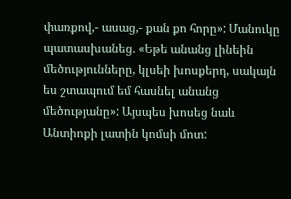փառքով,- ասաց,- քան քո հորը»: Մանուկը պատասխանեց. «Եթե անանց լինեին մեծությունները, կլսեի խոսքերդ, սակայն ես շտապում եմ հասնել անանց մեծությանը»: Այսպես խոսեց նաև Անտիոքի լատին կոմսի մոտ: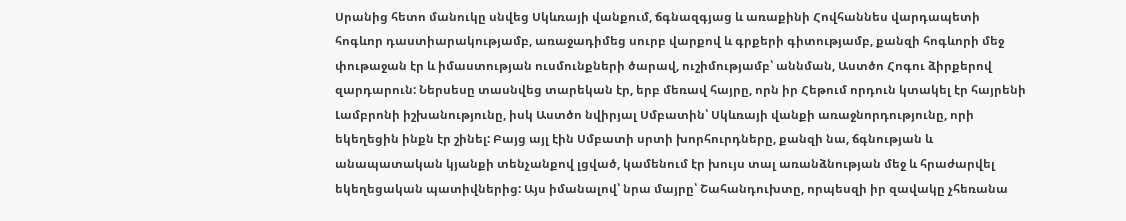Սրանից հետո մանուկը սնվեց Սկևռայի վանքում, ճգնազգյաց և առաքինի Հովհաննես վարդապետի հոգևոր դաստիարակությամբ, առաջադիմեց սուրբ վարքով և գրքերի գիտությամբ, քանզի հոգևորի մեջ փութաջան էր և իմաստության ուսմունքների ծարավ, ուշիմությամբ՝ աննման, Աստծո Հոգու ձիրքերով զարդարուն: Ներսեսը տասնվեց տարեկան էր, երբ մեռավ հայրը, որն իր Հեթում որդուն կտակել էր հայրենի Լամբրոնի իշխանությունը, իսկ Աստծո նվիրյալ Սմբատին՝ Սկևռայի վանքի առաջնորդությունը, որի եկեղեցին ինքն էր շինել: Բայց այլ էին Սմբատի սրտի խորհուրդները, քանզի նա, ճգնության և անապատական կյանքի տենչանքով լցված, կամենում էր խույս տալ առանձնության մեջ և հրաժարվել եկեղեցական պատիվներից: Այս իմանալով՝ նրա մայրը՝ Շահանդուխտը, որպեսզի իր զավակը չհեռանա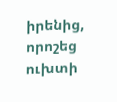իրենից, որոշեց ուխտի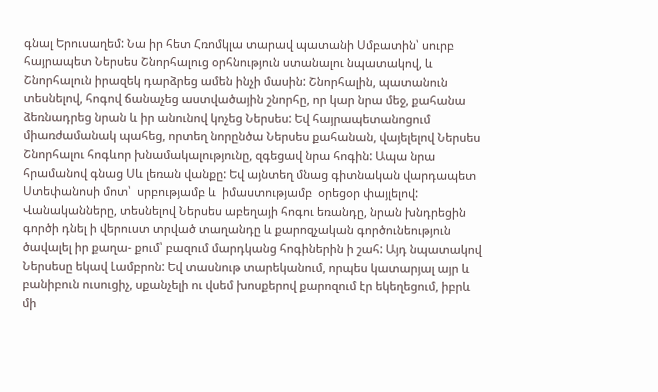գնալ Երուսաղեմ: Նա իր հետ Հռոմկլա տարավ պատանի Սմբատին՝ սուրբ հայրապետ Ներսես Շնորհալուց օրհնություն ստանալու նպատակով, և Շնորհալուն իրազեկ դարձրեց ամեն ինչի մասին: Շնորհալին, պատանուն տեսնելով, հոգով ճանաչեց աստվածային շնորհը, որ կար նրա մեջ, քահանա ձեռնադրեց նրան և իր անունով կոչեց Ներսես: Եվ հայրապետանոցում միառժամանակ պահեց, որտեղ նորընծա Ներսես քահանան, վայելելով Ներսես Շնորհալու հոգևոր խնամակալությունը, զգեցավ նրա հոգին: Ապա նրա հրամանով գնաց Սև լեռան վանքը: Եվ այնտեղ մնաց գիտնական վարդապետ Ստեփանոսի մոտ՝  սրբությամբ և  իմաստությամբ  օրեցօր փայլելով: Վանականները, տեսնելով Ներսես աբեղայի հոգու եռանդը, նրան խնդրեցին գործի դնել ի վերուստ տրված տաղանդը և քարոզչական գործունեություն ծավալել իր քաղա- քում՝ բազում մարդկանց հոգիներին ի շահ: Այդ նպատակով Ներսեսը եկավ Լամբրոն: Եվ տասնութ տարեկանում, որպես կատարյալ այր և բանիբուն ուսուցիչ, սքանչելի ու վսեմ խոսքերով քարոզում էր եկեղեցում, իբրև մի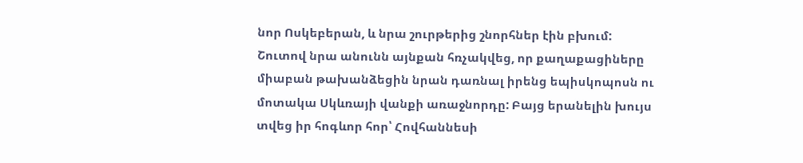նոր Ոսկեբերան, և նրա շուրթերից շնորհներ էին բխում: Շուտով նրա անունն այնքան հռչակվեց, որ քաղաքացիները միաբան թախանձեցին նրան դառնալ իրենց եպիսկոպոսն ու մոտակա Սկևռայի վանքի առաջնորդը: Բայց երանելին խույս տվեց իր հոգևոր հոր՝ Հովհաննեսի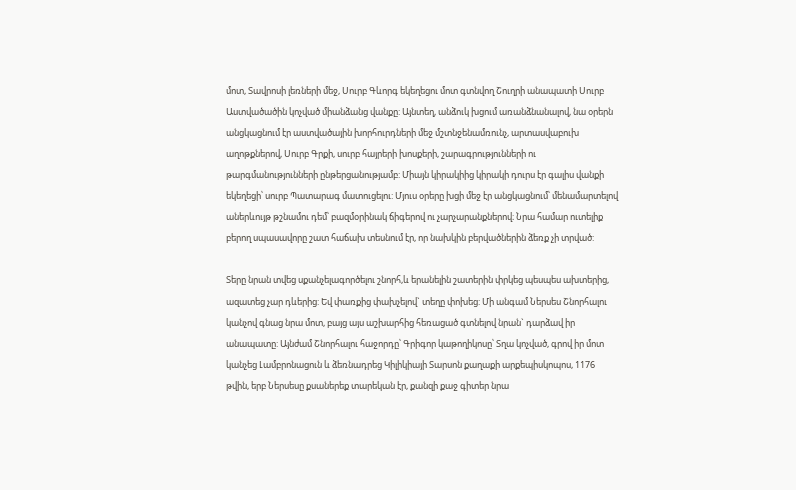մոտ, Տավրոսի լեռների մեջ, Սուրբ Գևորգ եկեղեցու մոտ գտնվող Շուղրի անապատի Սուրբ Աստվածածին կոչված միանձանց վանքը: Այնտեղ, անձուկ խցում առանձնանալով, նա օրերն անցկացնում էր աստվածային խորհուրդների մեջ մշտնջենամռունչ, արտասվաբուխ աղոթքներով, Սուրբ Գրքի, սուրբ հայրերի խոսքերի, շարագրությունների ու թարգմանությունների ընթերցանությամբ: Միայն կիրակիից կիրակի դուրս էր գալիս վանքի եկեղեցի՝ սուրբ Պատարագ մատուցելու: Մյուս օրերը խցի մեջ էր անցկացնում՝ մենամարտելով աներևույթ թշնամու դեմ՝ բազմօրինակ ճիգերով ու չարչարանքներով։ Նրա համար ուտելիք բերող սպասավորը շատ հաճախ տեսնում էր, որ նախկին բերվածներին ձեռք չի տրված:

Տերը նրան տվեց սքանչելագործելու շնորհ,և երանելին շատերին փրկեց պեսպես ախտերից, ազատեց չար դևերից: Եվ փառքից փախչելով` տեղը փոխեց: Մի անգամ Ներսես Շնորհալու կանչով գնաց նրա մոտ, բայց այս աշխարհից հեռացած գտնելով նրան` դարձավ իր անապատը: Այնժամ Շնորհալու հաջորդը՝ Գրիգոր կաթողիկոսը՝ Տղա կոչված, գրով իր մոտ կանչեց Լամբրոնացուն և ձեռնադրեց Կիլիկիայի Տարսոն քաղաքի արքեպիսկոպոս, 1176 թվին, երբ Ներսեսը քսաներեք տարեկան էր, քանզի քաջ գիտեր նրա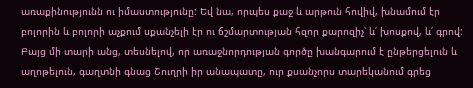առաքինությունն ու իմաստությունը: Եվ նա, որպես քաջ և արթուն հովիվ, խնամում էր բոլորին և բոլորի աչքում սքանչելի էր ու ճշմարտության հզոր քարոզիչ՝ և՛ խոսքով, և՛ գրով: Բայց մի տարի անց, տեսնելով, որ առաջնորդության գործը խանգարում է ընթերցելուն և աղոթելուն, գաղտնի գնաց Շուղրի իր անապատը, ուր քսանչորս տարեկանում գրեց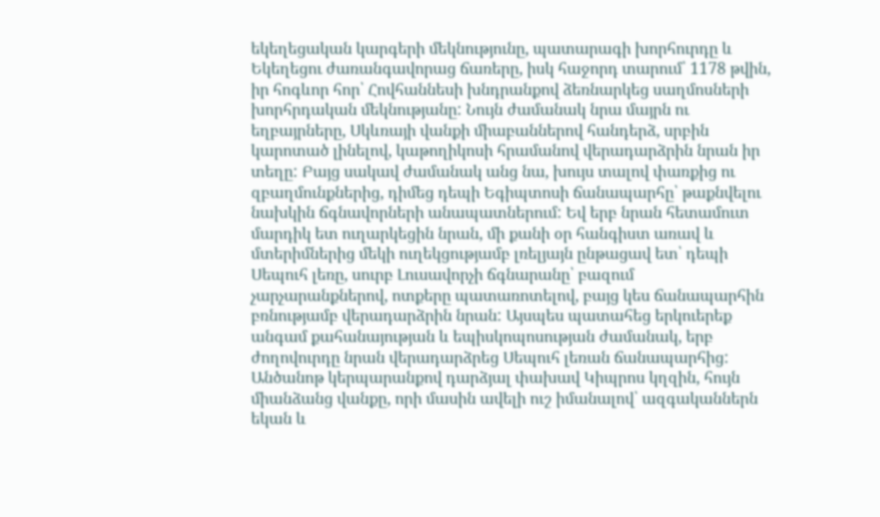եկեղեցական կարգերի մեկնությունը, պատարագի խորհուրդը և Եկեղեցու ժառանգավորաց ճառերը, իսկ հաջորդ տարում՝ 1178 թվին, իր հոգևոր հոր՝ Հովհաննեսի խնդրանքով ձեռնարկեց սաղմոսների խորհրդական մեկնությանը: Նույն ժամանակ նրա մայրն ու եղբայրները, Սկևռայի վանքի միաբաններով հանդերձ, սրբին կարոտած լինելով, կաթողիկոսի հրամանով վերադարձրին նրան իր տեղը: Բայց սակավ ժամանակ անց նա, խույս տալով փառքից ու զբաղմունքներից, դիմեց դեպի Եգիպտոսի ճանապարհը՝ թաքնվելու նախկին ճգնավորների անապատներում: Եվ երբ նրան հետամուտ մարդիկ ետ ուղարկեցին նրան, մի քանի օր հանգիստ առավ և մտերիմներից մեկի ուղեկցությամբ լռելյայն ընթացավ ետ՝ դեպի Սեպուհ լեռը, սուրբ Լուսավորչի ճգնարանը՝ բազում չարչարանքներով, ոտքերը պատառոտելով, բայց կես ճանապարհին բռնությամբ վերադարձրին նրան: Այսպես պատահեց երկուերեք անգամ քահանայության և եպիսկոպոսության ժամանակ, երբ ժողովուրդը նրան վերադարձրեց Սեպուհ լեռան ճանապարհից: Անծանոթ կերպարանքով դարձյալ փախավ Կիպրոս կղզին, հույն միանձանց վանքը, որի մասին ավելի ուշ իմանալով՝ ազգականներն եկան և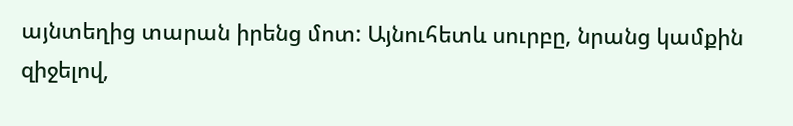այնտեղից տարան իրենց մոտ: Այնուհետև սուրբը, նրանց կամքին զիջելով,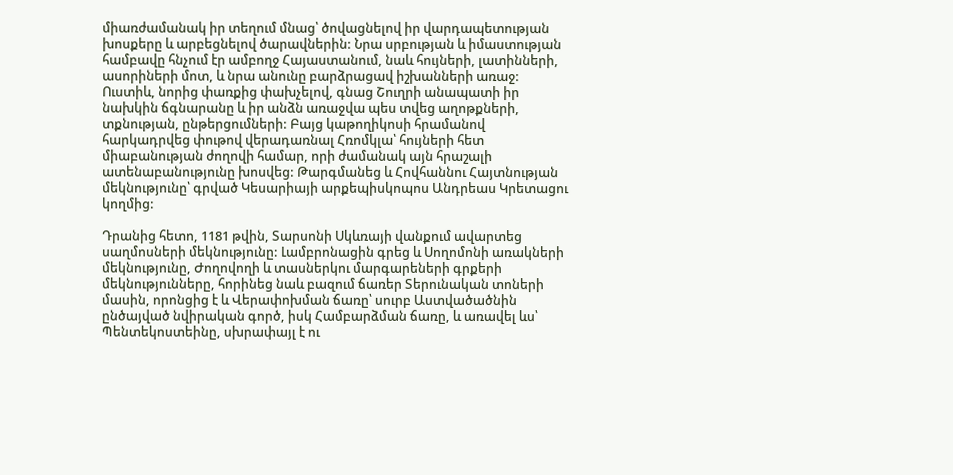միառժամանակ իր տեղում մնաց՝ ծովացնելով իր վարդապետության խոսքերը և արբեցնելով ծարավներին: Նրա սրբության և իմաստության համբավը հնչում էր ամբողջ Հայաստանում, նաև հույների, լատինների, ասորիների մոտ, և նրա անունը բարձրացավ իշխանների առաջ: Ուստիև, նորից փառքից փախչելով, գնաց Շուղրի անապատի իր նախկին ճգնարանը և իր անձն առաջվա պես տվեց աղոթքների, տքնության, ընթերցումների: Բայց կաթողիկոսի հրամանով հարկադրվեց փութով վերադառնալ Հռոմկլա՝ հույների հետ միաբանության ժողովի համար, որի ժամանակ այն հրաշալի ատենաբանությունը խոսվեց: Թարգմանեց և Հովհաննու Հայտնության մեկնությունը՝ գրված Կեսարիայի արքեպիսկոպոս Անդրեաս Կրետացու կողմից:

Դրանից հետո, 1181 թվին, Տարսոնի Սկևռայի վանքում ավարտեց սաղմոսների մեկնությունը: Լամբրոնացին գրեց և Սողոմոնի առակների մեկնությունը, Ժողովողի և տասներկու մարգարեների գրքերի մեկնությունները, հորինեց նաև բազում ճառեր Տերունական տոների մասին, որոնցից է և Վերափոխման ճառը՝ սուրբ Աստվածածնին ընծայված նվիրական գործ, իսկ Համբարձման ճառը, և առավել ևս՝ Պենտեկոստեինը, սխրափայլ է ու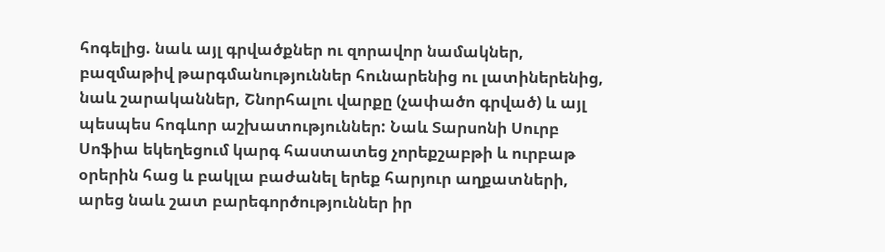հոգելից. նաև այլ գրվածքներ ու զորավոր նամակներ, բազմաթիվ թարգմանություններ հունարենից ու լատիներենից, նաև շարականներ, Շնորհալու վարքը (չափածո գրված) և այլ պեսպես հոգևոր աշխատություններ: Նաև Տարսոնի Սուրբ Սոֆիա եկեղեցում կարգ հաստատեց չորեքշաբթի և ուրբաթ օրերին հաց և բակլա բաժանել երեք հարյուր աղքատների, արեց նաև շատ բարեգործություններ իր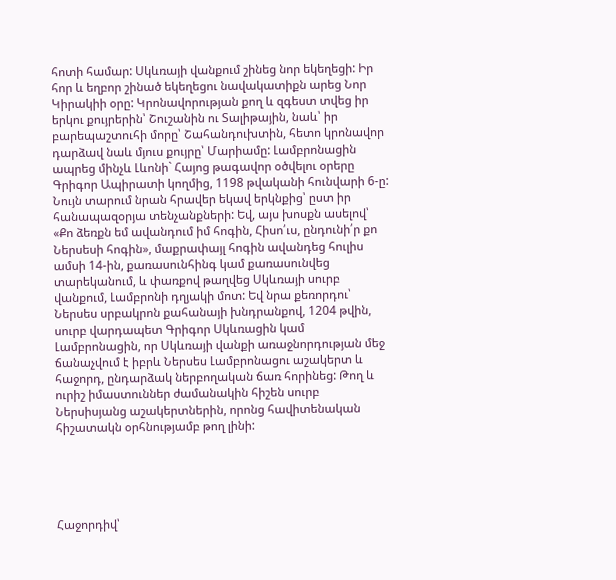հոտի համար: Սկևռայի վանքում շինեց նոր եկեղեցի: Իր հոր և եղբոր շինած եկեղեցու նավակատիքն արեց Նոր Կիրակիի օրը: Կրոնավորության քող և զգեստ տվեց իր երկու քույրերին՝ Շուշանին ու Տալիթային, նաև՝ իր բարեպաշտուհի մորը՝ Շահանդուխտին, հետո կրոնավոր դարձավ նաև մյուս քույրը՝ Մարիամը: Լամբրոնացին ապրեց մինչև Լևոնի` Հայոց թագավոր օծվելու օրերը Գրիգոր Ապիրատի կողմից, 1198 թվականի հունվարի 6-ը: Նույն տարում նրան հրավեր եկավ երկնքից՝ ըստ իր հանապազօրյա տենչանքների: Եվ, այս խոսքն ասելով՝ «Քո ձեռքն եմ ավանդում իմ հոգին, Հիսո՛ւս, ընդունի՛ր քո Ներսեսի հոգին», մաքրափայլ հոգին ավանդեց հուլիս ամսի 14-ին, քառասունհինգ կամ քառասունվեց տարեկանում, և փառքով թաղվեց Սկևռայի սուրբ վանքում, Լամբրոնի դղյակի մոտ: Եվ նրա քեռորդու՝ Ներսես սրբակրոն քահանայի խնդրանքով, 1204 թվին, սուրբ վարդապետ Գրիգոր Սկևռացին կամ Լամբրոնացին, որ Սկևռայի վանքի առաջնորդության մեջ ճանաչվում է իբրև Ներսես Լամբրոնացու աշակերտ և հաջորդ, ընդարձակ ներբողական ճառ հորինեց: Թող և ուրիշ իմաստուններ ժամանակին հիշեն սուրբ Ներսիսյանց աշակերտներին, որոնց հավիտենական հիշատակն օրհնությամբ թող լինի:





Հաջորդիվ՝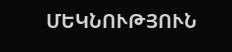ՄԵԿՆՈՒԹՅՈՒՆ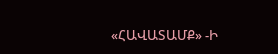«ՀԱՎԱՏԱՄՔ» -Ի